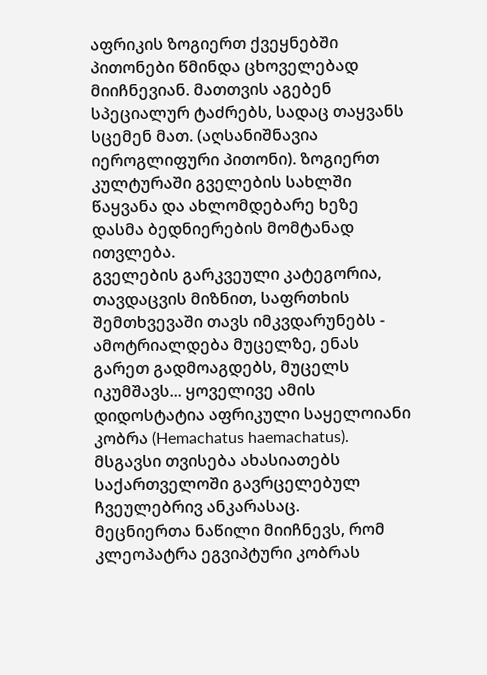აფრიკის ზოგიერთ ქვეყნებში პითონები წმინდა ცხოველებად მიიჩნევიან. მათთვის აგებენ სპეციალურ ტაძრებს, სადაც თაყვანს სცემენ მათ. (აღსანიშნავია იეროგლიფური პითონი). ზოგიერთ კულტურაში გველების სახლში წაყვანა და ახლომდებარე ხეზე დასმა ბედნიერების მომტანად ითვლება.
გველების გარკვეული კატეგორია, თავდაცვის მიზნით, საფრთხის შემთხვევაში თავს იმკვდარუნებს - ამოტრიალდება მუცელზე, ენას გარეთ გადმოაგდებს, მუცელს იკუმშავს... ყოველივე ამის დიდოსტატია აფრიკული საყელოიანი კობრა (Hemachatus haemachatus). მსგავსი თვისება ახასიათებს საქართველოში გავრცელებულ ჩვეულებრივ ანკარასაც.
მეცნიერთა ნაწილი მიიჩნევს, რომ კლეოპატრა ეგვიპტური კობრას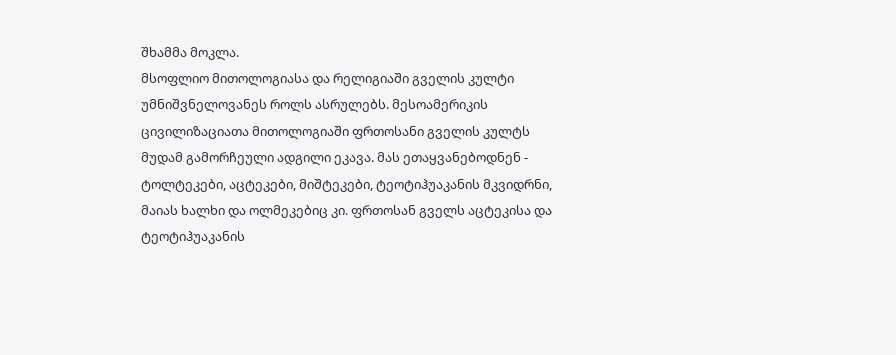შხამმა მოკლა.
მსოფლიო მითოლოგიასა და რელიგიაში გველის კულტი უმნიშვნელოვანეს როლს ასრულებს. მესოამერიკის ცივილიზაციათა მითოლოგიაში ფრთოსანი გველის კულტს მუდამ გამორჩეული ადგილი ეკავა. მას ეთაყვანებოდნენ - ტოლტეკები, აცტეკები, მიშტეკები, ტეოტიჰუაკანის მკვიდრნი, მაიას ხალხი და ოლმეკებიც კი. ფრთოსან გველს აცტეკისა და ტეოტიჰუაკანის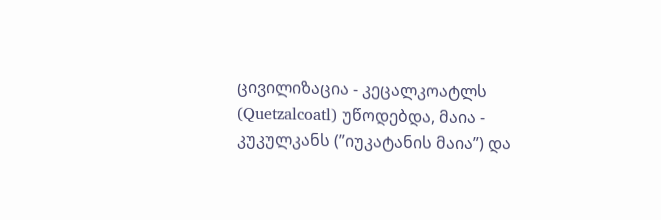ცივილიზაცია - კეცალკოატლს (Quetzalcoatl) უწოდებდა, მაია - კუკულკანს (”იუკატანის მაია”) და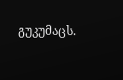გუკუმაცს.